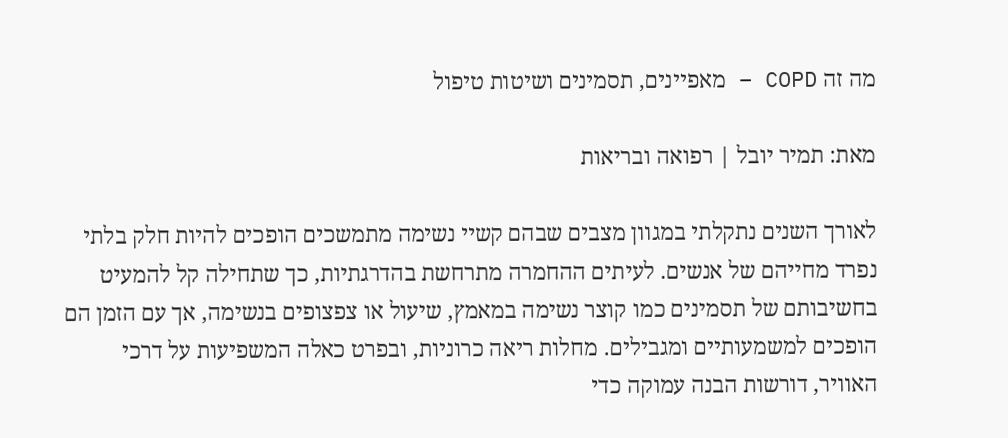מה זה COPD – מאפיינים, תסמינים ושיטות טיפול

מאת: תמיר יובל | רפואה ובריאות

לאורך השנים נתקלתי במגוון מצבים שבהם קשיי נשימה מתמשכים הופכים להיות חלק בלתי נפרד מחייהם של אנשים. לעיתים ההחמרה מתרחשת בהדרגתיות, כך שתחילה קל להמעיט בחשיבותם של תסמינים כמו קוצר נשימה במאמץ, שיעול או צפצופים בנשימה, אך עם הזמן הם הופכים למשמעותיים ומגבילים. מחלות ריאה כרוניות, ובפרט כאלה המשפיעות על דרכי האוויר, דורשות הבנה עמוקה כדי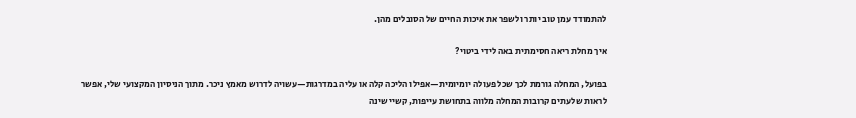להתמודד עמן טוב יותר ולשפר את איכות החיים של הסובלים מהן.

איך מחלת ריאה חסימתית באה לידי ביטוי?

בפועל, המחלה גורמת לכך שכל פעולה יומיומית—אפילו הליכה קלה או עליה במדרגות—עשויה לדרוש מאמץ ניכר. מתוך הניסיון המקצועי שלי, אפשר לראות שלעתים קרובות המחלה מלווה בתחושת עייפות, קשיי שינה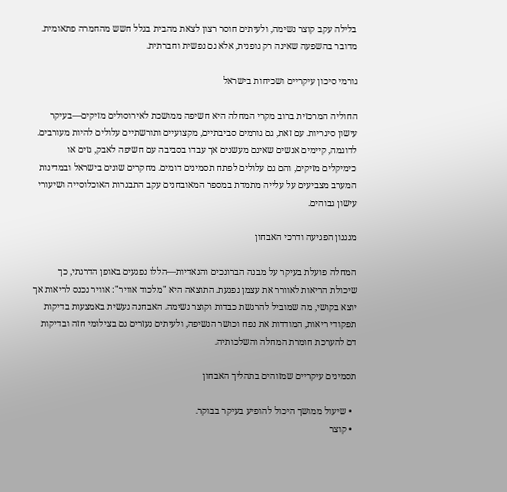בלילה עקב קוצר נשימה, ולעיתים חוסר רצון לצאת מהבית בגלל חשש מהחמרה פתאומית. מדובר בהשפעה שאינה רק גופנית, אלא גם נפשית וחברתית.

גורמי סיכון עיקריים ושכיחות בישראל

החוליה המרכזית ברוב מקרי המחלה היא חשיפה ממושכת לאירוסולים מזיקים—בעיקר עישון סיגריות. עם זאת, גם גורמים סביבתיים, מקצועיים ותורשתיים עלולים להיות מעורבים. לדוגמה, קיימים אנשים שאינם מעשנים אך עבדו בסביבה עם חשיפה לאבק, גזים או כימיקלים מזיקים, והם גם עלולים לפתח תסמינים דומים. מחקרים שונים בישראל ובמדינות המערב מצביעים על עלייה מתמדת במספר המאובחנים עקב התבגרות האוכלוסייה ושיעורי עישון גבוהים.

מנגנון הפגיעה ודרכי האבחון

המחלה פועלת בעיקר על מבנה הברונכים והנאדיות—הללו נפגעים באופן הדרגתי, כך שיכולת הריאות לאוורר את עצמן נפגעת. התוצאה היא "מלכוד אוויר": אוויר נכנס לריאות אך יוצא בקושי, מה שמוביל להרגשת כבדות וקוצר נשימה. האבחנה נעשית באמצעות בדיקות תפקודי ריאות, המודדות את נפח וכושר הנשיפה, ולעיתים נעזרים גם בצילומי חזה ובדיקות דם להערכת חומרת המחלה והשלכותיה.

תסמינים עיקריים שמזוהים בתהליך האבחון

  • שיעול ממושך היכול להופיע בעיקר בבוקר.
  • קוצר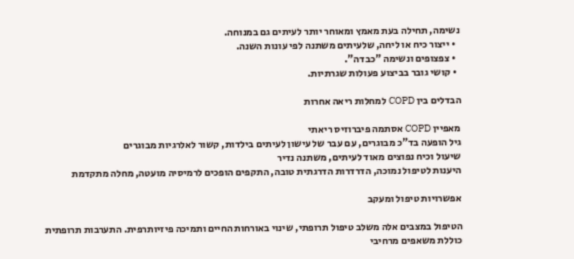נשימה, תחילה בעת מאמץ ומאוחר יותר לעיתים גם במנוחה.
  • ייצור כיח או ליחה, שלעיתים משתנה לפי עונות השנה.
  • צפצופים ונשימה "כבדה".
  • קושי גובר בביצוע פעולות שגרתיות.

הבדלים בין COPD למחלות ריאה אחרות

מאפיין COPD אסתמה פיברוזיס ריאתי
גיל הופעה בד"כ מבוגרים, עם עבר של עישון לעיתים בילדות, קשור לאלרגיות מבוגרים
שיעול וכיח נפוצים מאוד לעיתים, משתנה נדיר
היענות לטיפול נמוכה, הדרדרות הדרגתית טובה, התקפים הופכים לרמיסיה מועטה, מחלה מתקדמת

אפשרויות טיפול ומעקב

הטיפול במצבים אלה משלב טיפול תרופתי, שינוי באורחות החיים ותמיכה פיזיותרפית. התערבות תרופתית כוללת משאפים מרחיבי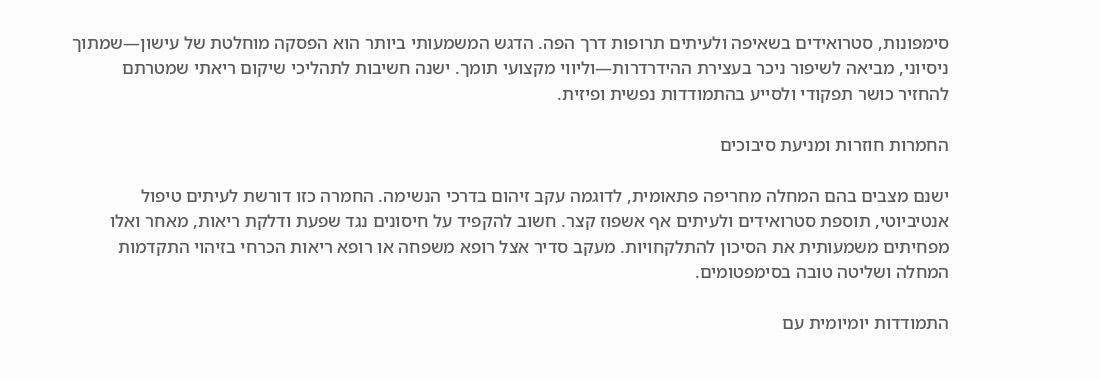סימפונות, סטרואידים בשאיפה ולעיתים תרופות דרך הפה. הדגש המשמעותי ביותר הוא הפסקה מוחלטת של עישון—שמתוך ניסיוני, מביאה לשיפור ניכר בעצירת ההידרדרות—וליווי מקצועי תומך. ישנה חשיבות לתהליכי שיקום ריאתי שמטרתם להחזיר כושר תפקודי ולסייע בהתמודדות נפשית ופיזית.

החמרות חוזרות ומניעת סיבוכים

ישנם מצבים בהם המחלה מחריפה פתאומית, לדוגמה עקב זיהום בדרכי הנשימה. החמרה כזו דורשת לעיתים טיפול אנטיביוטי, תוספת סטרואידים ולעיתים אף אשפוז קצר. חשוב להקפיד על חיסונים נגד שפעת ודלקת ריאות, מאחר ואלו מפחיתים משמעותית את הסיכון להתלקחויות. מעקב סדיר אצל רופא משפחה או רופא ריאות הכרחי בזיהוי התקדמות המחלה ושליטה טובה בסימפטומים.

התמודדות יומיומית עם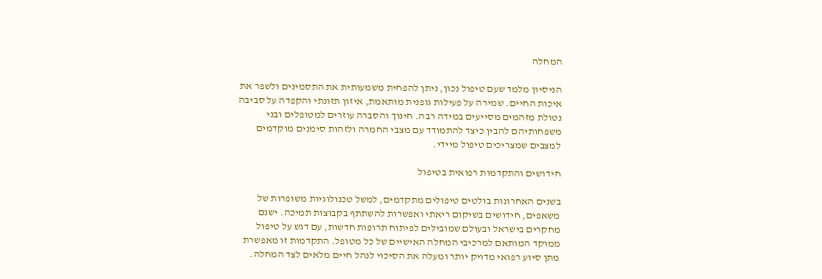המחלה

הניסיון מלמד שעם טיפול נכון, ניתן להפחית משמעותית את התסמינים ולשפר את איכות החיים. שמירה על פעילות גופנית מותאמת, איזון תזונתי והקפדה על סביבה נטולת מזהמים מסייעים במידה רבה. חינוך והסברה עוזרים למטופלים ובני משפחותיהם להבין כיצד להתמודד עם מצבי החמרה ולזהות סימנים מוקדמים למצבים שמצריכים טיפול מיידי.

חידושים והתקדמות רפואית בטיפול

בשנים האחרונות בולטים טיפולים מתקדמים, למשל טכנולוגיות משופרות של משאפים, חידושים בשיקום ריאתי ואפשרות להשתתף בקבוצות תמיכה. ישנם מחקרים בישראל ובעולם שמובילים לפיתוח תרופות חדשות, עם דגש על טיפול ממוקד המותאם למרכיבי המחלה האישיים של כל מטופל. התקדמות זו מאפשרת מתן סיוע רפואי מדויק יותר ומעלה את הסיכוי לנהל חיים מלאים לצד המחלה.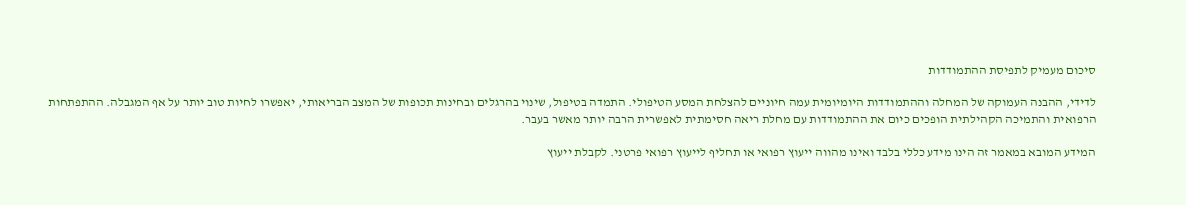סיכום מעמיק לתפיסת ההתמודדות

לדידי, ההבנה העמוקה של המחלה וההתמודדות היומיומית עמה חיוניים להצלחת המסע הטיפולי. התמדה בטיפול, שינוי בהרגלים ובחינות תכופות של המצב הבריאותי, יאפשרו לחיות טוב יותר על אף המגבלה. ההתפתחות הרפואית והתמיכה הקהילתית הופכים כיום את ההתמודדות עם מחלת ריאה חסימתית לאפשרית הרבה יותר מאשר בעבר.

המידע המובא במאמר זה הינו מידע כללי בלבד ואינו מהווה ייעוץ רפואי או תחליף לייעוץ רפואי פרטני. לקבלת ייעוץ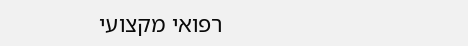רפואי מקצועי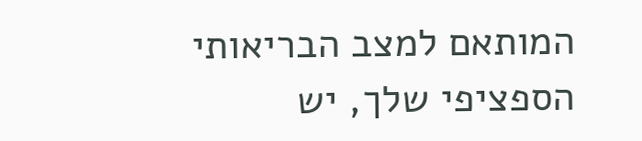המותאם למצב הבריאותי הספציפי שלך, יש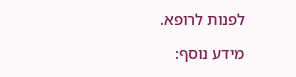לפנות לרופא.

מידע נוסף: